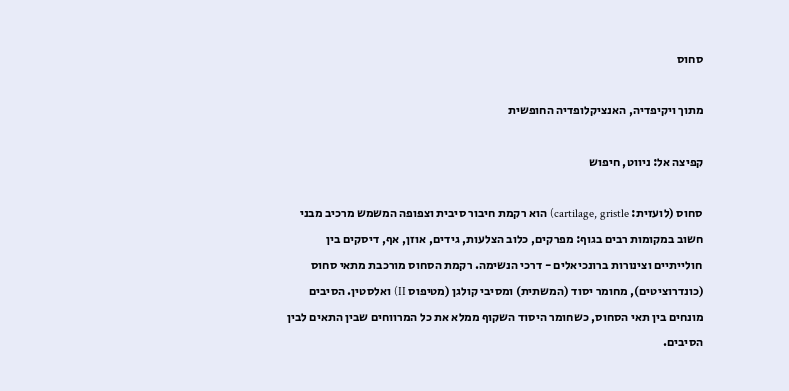סחוס

מתוך ויקיפדיה, האנציקלופדיה החופשית

קפיצה אל: ניווט, חיפוש

סחוס (לועזית: cartilage, gristle) הוא רקמת חיבור סיבית וצפופה המשמש מרכיב מבני חשוב במקומות רבים בגוף: מפרקים, כלוב הצלעות, גידים, אוזן, אף, דיסקים בין חולייתיים וצינורות ברונכיאלים - דרכי הנשימה. רקמת הסחוס מורכבת מתאי סחוס (כונדרוציטים), מחומר יסוד (המשתית) ומסיבי קולגן (מטיפוס II) ואלסטין. הסיבים מונחים בין תאי הסחוס, כשחומר היסוד השקוף ממלא את כל המרווחים שבין התאים לבין הסיבים.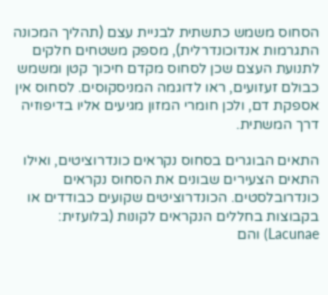הסחוס משמש כתשתית לבניית עצם (תהליך המכונה התגרמות אנדוכונדרלית), מספק משטחים חלקים לתנועת העצם שכן לסחוס מקדם חיכוך קטן ומשמש כבולם זעזועים, ראו לדוגמה המניסקוסים. לסחוס אין אספקת דם, ולכן חומרי המזון מגיעים אליו בדיפוזיה דרך המשתית.

התאים הבוגרים בסחוס נקראים כונדרוציטים, ואילו התאים הצעירים שבונים את הסחוס נקראים כונדרובלסטים. הכונדרוציטים שקועים כבודדים או בקבוצות בחללים הנקראים לקונות (בלועזית: Lacunae) והם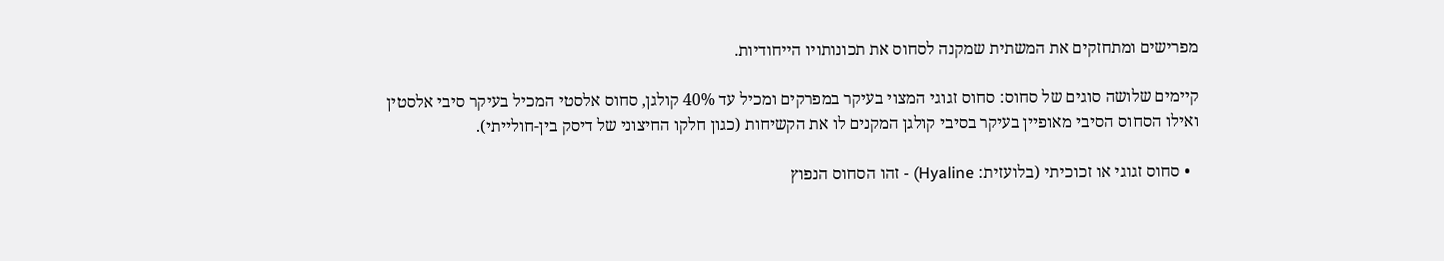מפרישים ומתחזקים את המשתית שמקנה לסחוס את תכונותויו הייחודיות.

קיימים שלושה סוגים של סחוס: סחוס זגוגי המצוי בעיקר במפרקים ומכיל עד 40% קולגן, סחוס אלסטי המכיל בעיקר סיבי אלסטין ואילו הסחוס הסיבי מאופיין בעיקר בסיבי קולגן המקנים לו את הקשיחות (כגון חלקו החיצוני של דיסק בין-חולייתי).

  • סחוס זגוגי או זכוכיתי (בלועזית: Hyaline) - זהו הסחוס הנפוץ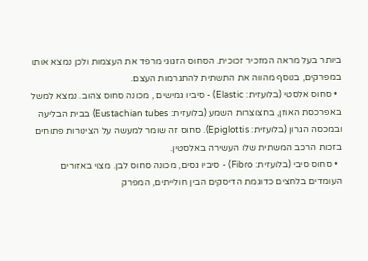ביותר בעל מראה המזכיר זכוכית. הסחוס הזגוגי מרפד את העצמות ולכן נמצא אותו במפרקים, בנוסף מהווה את התשתית להתגרמות העצם.
  • סחוס אלסטי (בלועזית: Elastic) - סיביו גמישים , מכונה סחוס צהוב. נמצא למשל באפרכסת האוזן, בחצוצרות השמע (בלועזית: Eustachian tubes) בבית הבליעה ובמכסה הגרון (בלועזית: Epiglottis). סחוס זה שומר למעשה על הצינורות פתוחים בזכות הרכב המשתית שלו העשירה באלסטין.
  • סחוס סיבי (בלועזית: Fibro) - סיביו גסים, מכונה סחוס לבן. מצוי באזורים העומדים בלחצים כדוגמת הדיסקים הבין חולייתים, המפרק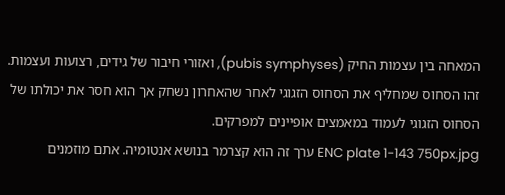המאחה בין עצמות החיק (pubis symphyses), ואזורי חיבור של גידים, רצועות ועצמות. זהו הסחוס שמחליף את הסחוס הזגוגי לאחר שהאחרון נשחק אך הוא חסר את יכולתו של הסחוס הזגוגי לעמוד במאמצים אופיינים למפרקים.
ENC plate 1-143 750px.jpg ערך זה הוא קצרמר בנושא אנטומיה. אתם מוזמנים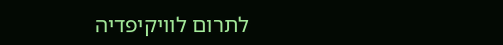לתרום לוויקיפדיה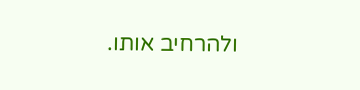ולהרחיב אותו.